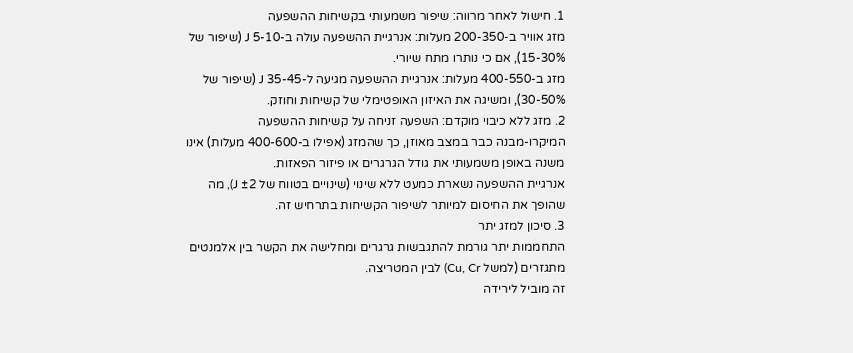1. חישול לאחר מרווה: שיפור משמעותי בקשיחות ההשפעה
מזג אוויר ב-200-350 מעלות: אנרגיית ההשפעה עולה ב-5-10 J (שיפור של 15-30%), אם כי נותרו מתח שיורי.
מזג ב-400-550 מעלות: אנרגיית ההשפעה מגיעה ל-35-45 J (שיפור של 30-50%), ומשיגה את האיזון האופטימלי של קשיחות וחוזק.
2. מזג ללא כיבוי מוקדם: השפעה זניחה על קשיחות ההשפעה
המיקרו-מבנה כבר במצב מאוזן, כך שהמזג (אפילו ב-400-600 מעלות) אינו משנה באופן משמעותי את גודל הגרגרים או פיזור הפאזות.
אנרגיית ההשפעה נשארת כמעט ללא שינוי (שינויים בטווח של ±2 J), מה שהופך את החיסום למיותר לשיפור הקשיחות בתרחיש זה.
3. סיכון למזג יתר
התחממות יתר גורמת להתגבשות גרגרים ומחלישה את הקשר בין אלמנטים מתגזרים (למשל Cu, Cr) לבין המטריצה.
זה מוביל לירידה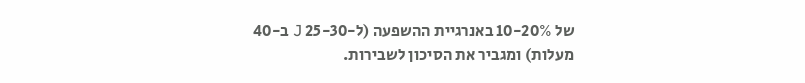של 10-20% באנרגיית ההשפעה (ל-25-30 J ב-40 מעלות) ומגביר את הסיכון לשבירות.